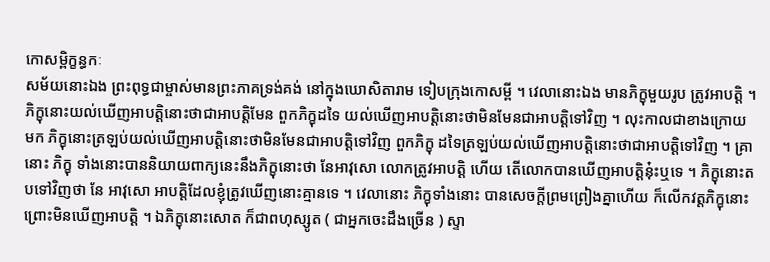កោសម្ពិក្ខន្ធកៈ
សម័យនោះឯង ព្រះពុទ្ធជាម្ចាស់មានព្រះភាគទ្រង់គង់ នៅក្នុងឃោសិតារាម ទៀបក្រុងកោសម្ពី ។ វេលានោះឯង មានភិក្ខុមួយរូប ត្រូវអាបត្តិ ។ ភិក្ខុនោះយល់ឃើញអាបត្តិនោះថាជាអាបត្តិមែន ពួកភិក្ខុដទៃ យល់ឃើញអាបត្តិនោះថាមិនមែនជាអាបត្តិទៅវិញ ។ លុះកាលជាខាងក្រោយ មក ភិក្ខុនោះត្រឡប់យល់ឃើញអាបត្តិនោះថាមិនមែនជាអាបត្តិទៅវិញ ពួកភិក្ខុ ដទៃត្រឡប់យល់ឃើញអាបត្តិនោះថាជាអាបត្តិទៅវិញ ។ គ្រានោះ ភិក្ខុ ទាំងនោះបាននិយាយពាក្យនេះនឹងភិក្ខុនោះថា នែអាវុសោ លោកត្រូវអាបត្តិ ហើយ តើលោកបានឃើញអាបត្តិនុ៎ះឬទេ ។ ភិក្ខុនោះតបទៅវិញថា នែ អាវុសោ អាបត្តិដែលខ្ញុំត្រូវឃើញនោះគ្មានទេ ។ វេលានោះ ភិក្ខុទាំងនោះ បានសេចក្តីព្រមព្រៀងគ្នាហើយ ក៏លើកវត្តភិក្ខុនោះព្រោះមិនឃើញអាបត្តិ ។ ឯភិក្ខុនោះសោត ក៏ជាពហុស្សូត ( ជាអ្នកចេះដឹងច្រើន ) ស្ទា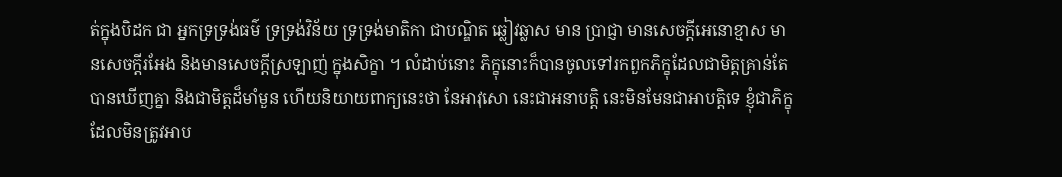ត់ក្នុងបិដក ជា អ្នកទ្រទ្រង់ធម៌ ទ្រទ្រង់វិន័យ ទ្រទ្រង់មាតិកា ជាបណ្ឌិត ឆ្លៀវឆ្លាស មាន ប្រាជ្ញា មានសេចក្តីអេនោខ្មាស មានសេចក្តីរអែង និងមានសេចក្តីស្រឡាញ់ ក្នុងសិក្ខា ។ លំដាប់នោះ ភិក្ខុនោះក៏បានចូលទៅរកពួកភិក្ខុដែលជាមិត្តគ្រាន់តែ បានឃើញគ្នា និងជាមិត្តដ៏មាំមួន ហើយនិយាយពាក្យនេះថា នែអាវុសោ នេះជាអនាបត្តិ នេះមិនមែនជាអាបត្តិទេ ខ្ញុំជាភិក្ខុដែលមិនត្រូវអាប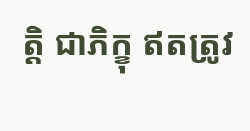ត្តិ ជាភិក្ខុ ឥតត្រូវ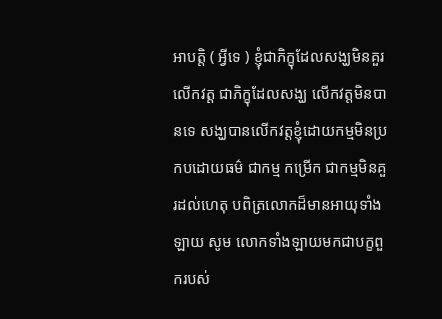អាបត្តិ ( អ្វីទេ ) ខ្ញុំជាភិក្ខុដែលសង្ឃមិនគួរលើកវត្ត ជាភិក្ខុដែលសង្ឃ លើកវត្តមិនបានទេ សង្ឃបានលើកវត្តខ្ញុំដោយកម្មមិនប្រកបដោយធម៌ ជាកម្ម កម្រើក ជាកម្មមិនគួរដល់ហេតុ បពិត្រលោកដ៏មានអាយុទាំងឡាយ សូម លោកទាំងឡាយមកជាបក្ខពួករបស់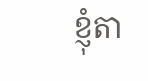ខ្ញុំតា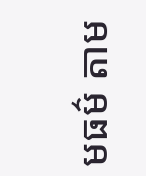មធម៌ តាម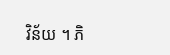វិន័យ ។ ភិ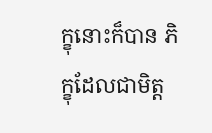ក្ខុនោះក៏បាន ភិក្ខុដែលជាមិត្ត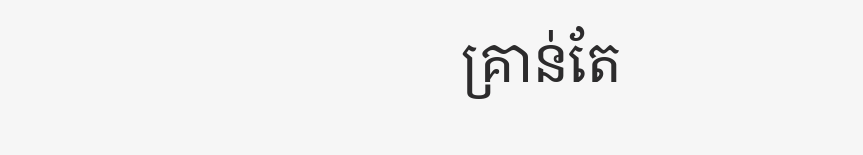គ្រាន់តែ